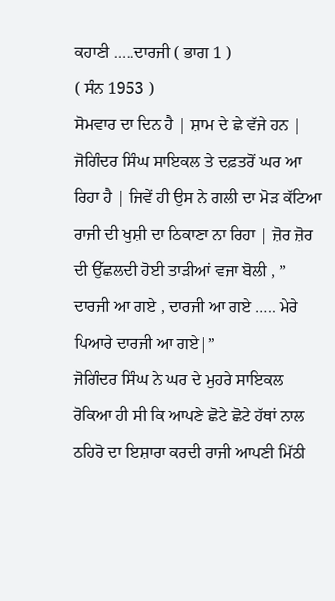ਕਹਾਣੀ …..ਦਾਰਜੀ ( ਭਾਗ 1 )
( ਸੰਨ 1953 )
ਸੋਮਵਾਰ ਦਾ ਦਿਨ ਹੈ | ਸ਼ਾਮ ਦੇ ਛੇ ਵੱਜੇ ਹਨ | ਜੋਗਿੰਦਰ ਸਿੰਘ ਸਾਇਕਲ ਤੇ ਦਫ਼ਤਰੋਂ ਘਰ ਆ ਰਿਹਾ ਹੈ | ਜਿਵੇਂ ਹੀ ਉਸ ਨੇ ਗਲੀ ਦਾ ਮੋੜ ਕੱਟਿਆ ਰਾਜੀ ਦੀ ਖੁਸ਼ੀ ਦਾ ਠਿਕਾਣਾ ਨਾ ਰਿਹਾ | ਜ਼ੋਰ ਜ਼ੋਰ ਦੀ ਉੱਛਲਦੀ ਹੋਈ ਤਾੜੀਆਂ ਵਜਾ ਬੋਲੀ , ” ਦਾਰਜੀ ਆ ਗਏ , ਦਾਰਜੀ ਆ ਗਏ ….. ਮੇਰੇ ਪਿਆਰੇ ਦਾਰਜੀ ਆ ਗਏ|”
ਜੋਗਿੰਦਰ ਸਿੰਘ ਨੇ ਘਰ ਦੇ ਮੁਹਰੇ ਸਾਇਕਲ ਰੋਕਿਆ ਹੀ ਸੀ ਕਿ ਆਪਣੇ ਛੋਟੇ ਛੋਟੇ ਹੱਥਾਂ ਨਾਲ ਠਹਿਰੋ ਦਾ ਇਸ਼ਾਰਾ ਕਰਦੀ ਰਾਜੀ ਆਪਣੀ ਮਿੱਠੀ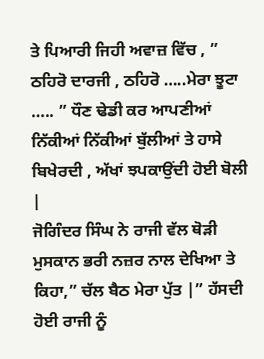ਤੇ ਪਿਆਰੀ ਜਿਹੀ ਅਵਾਜ਼ ਵਿੱਚ , ” ਠਹਿਰੋ ਦਾਰਜੀ , ਠਹਿਰੋ …..ਮੇਰਾ ਝੂਟਾ ….. ” ਧੌਣ ਢੇਡੀ ਕਰ ਆਪਣੀਆਂ ਨਿੱਕੀਆਂ ਨਿੱਕੀਆਂ ਬੁੱਲੀਆਂ ਤੇ ਹਾਸੇ ਬਿਖੇਰਦੀ , ਅੱਖਾਂ ਝਪਕਾਉਂਦੀ ਹੋਈ ਬੋਲੀ |
ਜੋਗਿੰਦਰ ਸਿੰਘ ਨੇ ਰਾਜੀ ਵੱਲ ਥੋੜੀ ਮੁਸਕਾਨ ਭਰੀ ਨਜ਼ਰ ਨਾਲ ਦੇਖਿਆ ਤੇ ਕਿਹਾ,” ਚੱਲ ਬੈਠ ਮੇਰਾ ਪੁੱਤ |” ਹੱਸਦੀ ਹੋਈ ਰਾਜੀ ਨੂੰ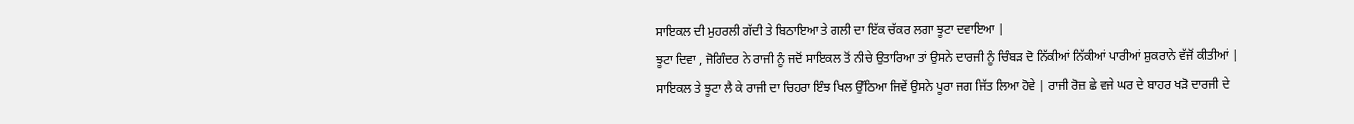ਸਾਇਕਲ ਦੀ ਮੁਹਰਲੀ ਗੱਦੀ ਤੇ ਬਿਠਾਇਆ ਤੇ ਗਲੀ ਦਾ ਇੱਕ ਚੱਕਰ ਲਗਾ ਝੂਟਾ ਦਵਾਇਆ |
ਝੂਟਾ ਦਿਵਾ , ਜੋਗਿੰਦਰ ਨੇ ਰਾਜੀ ਨੂੰ ਜਦੋਂ ਸਾਇਕਲ ਤੋਂ ਨੀਚੇ ਉਤਾਰਿਆ ਤਾਂ ਉਸਨੇ ਦਾਰਜੀ ਨੂੰ ਚਿੰਬੜ ਦੋ ਨਿੱਕੀਆਂ ਨਿੱਕੀਆਂ ਪਾਰੀਆਂ ਸ਼ੁਕਰਾਨੇ ਵੱਜੋਂ ਕੀਤੀਆਂ |
ਸਾਇਕਲ ਤੇ ਝੂਟਾ ਲੈ ਕੇ ਰਾਜੀ ਦਾ ਚਿਹਰਾ ਇੰਝ ਖਿਲ ਉੱਠਿਆ ਜਿਵੇਂ ਉਸਨੇ ਪੂਰਾ ਜਗ ਜਿੱਤ ਲਿਆ ਹੋਵੇ | ਰਾਜੀ ਰੋਜ਼ ਛੇ ਵਜੇ ਘਰ ਦੇ ਬਾਹਰ ਖੜੋ ਦਾਰਜੀ ਦੇ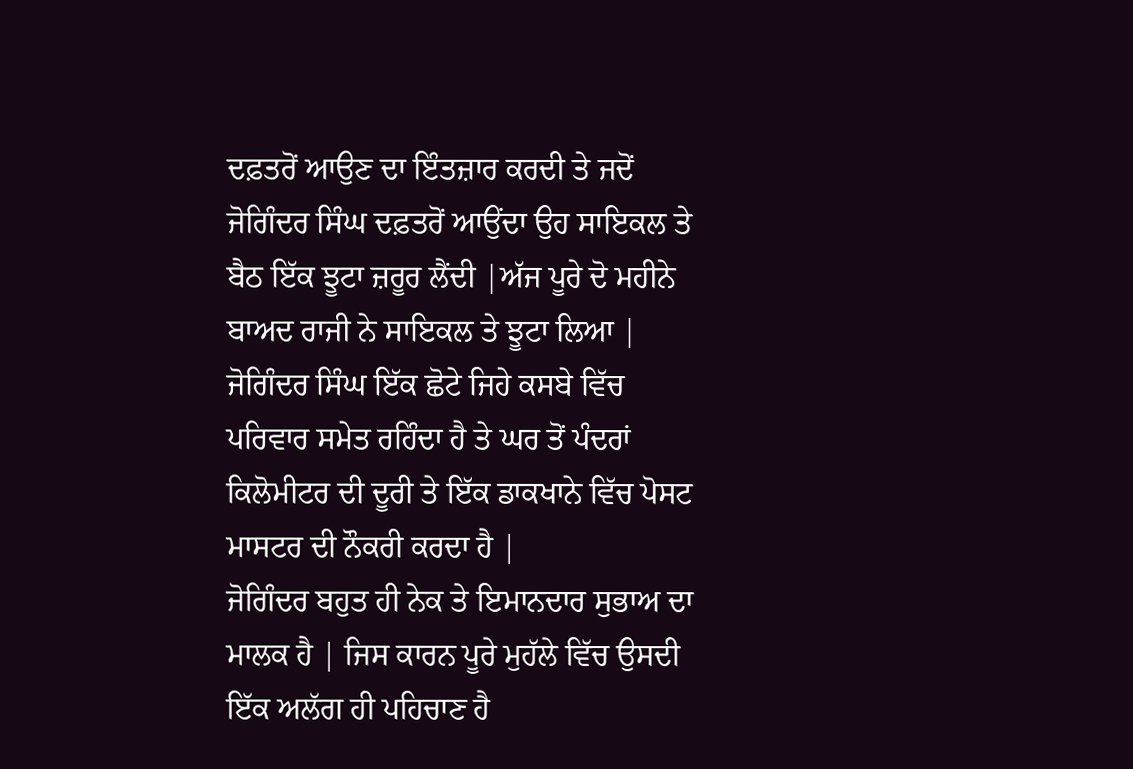ਦਫ਼ਤਰੋਂ ਆਉਣ ਦਾ ਇੰਤਜ਼ਾਰ ਕਰਦੀ ਤੇ ਜਦੋਂ ਜੋਗਿੰਦਰ ਸਿੰਘ ਦਫ਼ਤਰੋਂ ਆਉਂਦਾ ਉਹ ਸਾਇਕਲ ਤੇ ਬੈਠ ਇੱਕ ਝੂਟਾ ਜ਼ਰੂਰ ਲੈਂਦੀ |ਅੱਜ ਪੂਰੇ ਦੋ ਮਹੀਨੇ ਬਾਅਦ ਰਾਜੀ ਨੇ ਸਾਇਕਲ ਤੇ ਝੂਟਾ ਲਿਆ |
ਜੋਗਿੰਦਰ ਸਿੰਘ ਇੱਕ ਛੋਟੇ ਜਿਹੇ ਕਸਬੇ ਵਿੱਚ ਪਰਿਵਾਰ ਸਮੇਤ ਰਹਿੰਦਾ ਹੈ ਤੇ ਘਰ ਤੋਂ ਪੰਦਰਾਂ ਕਿਲੋਮੀਟਰ ਦੀ ਦੂਰੀ ਤੇ ਇੱਕ ਡਾਕਖਾਨੇ ਵਿੱਚ ਪੋਸਟ ਮਾਸਟਰ ਦੀ ਨੌਕਰੀ ਕਰਦਾ ਹੈ |
ਜੋਗਿੰਦਰ ਬਹੁਤ ਹੀ ਨੇਕ ਤੇ ਇਮਾਨਦਾਰ ਸੁਭਾਅ ਦਾ ਮਾਲਕ ਹੈ | ਜਿਸ ਕਾਰਨ ਪੂਰੇ ਮੁਹੱਲੇ ਵਿੱਚ ਉਸਦੀ ਇੱਕ ਅਲੱਗ ਹੀ ਪਹਿਚਾਣ ਹੈ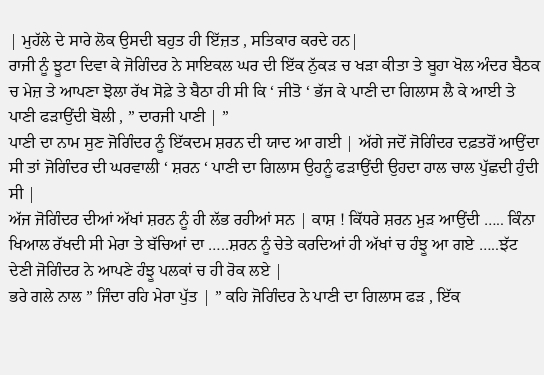| ਮੁਹੱਲੇ ਦੇ ਸਾਰੇ ਲੋਕ ਉਸਦੀ ਬਹੁਤ ਹੀ ਇੱਜ਼ਤ , ਸਤਿਕਾਰ ਕਰਦੇ ਹਨ|
ਰਾਜੀ ਨੂੰ ਝੂਟਾ ਦਿਵਾ ਕੇ ਜੋਗਿੰਦਰ ਨੇ ਸਾਇਕਲ ਘਰ ਦੀ ਇੱਕ ਨੁੱਕੜ ਚ ਖੜਾ ਕੀਤਾ ਤੇ ਬੂਹਾ ਖੋਲ ਅੰਦਰ ਬੈਠਕ ਚ ਮੇਜ਼ ਤੇ ਆਪਣਾ ਝੋਲਾ ਰੱਖ ਸੋਫ਼ੇ ਤੇ ਬੈਠਾ ਹੀ ਸੀ ਕਿ ‘ ਜੀਤੋ ‘ ਭੱਜ ਕੇ ਪਾਣੀ ਦਾ ਗਿਲਾਸ ਲੈ ਕੇ ਆਈ ਤੇ ਪਾਣੀ ਫੜਾਉਂਦੀ ਬੋਲੀ , ” ਦਾਰਜੀ ਪਾਣੀ | ”
ਪਾਣੀ ਦਾ ਨਾਮ ਸੁਣ ਜੋਗਿੰਦਰ ਨੂੰ ਇੱਕਦਮ ਸ਼ਰਨ ਦੀ ਯਾਦ ਆ ਗਈ | ਅੱਗੇ ਜਦੋਂ ਜੋਗਿੰਦਰ ਦਫ਼ਤਰੋਂ ਆਉਂਦਾ ਸੀ ਤਾਂ ਜੋਗਿੰਦਰ ਦੀ ਘਰਵਾਲੀ ‘ ਸ਼ਰਨ ‘ ਪਾਣੀ ਦਾ ਗਿਲਾਸ ਉਹਨੂੰ ਫੜਾਉਂਦੀ ਉਹਦਾ ਹਾਲ ਚਾਲ ਪੁੱਛਦੀ ਹੁੰਦੀ ਸੀ |
ਅੱਜ ਜੋਗਿੰਦਰ ਦੀਆਂ ਅੱਖਾਂ ਸ਼ਰਨ ਨੂੰ ਹੀ ਲੱਭ ਰਹੀਆਂ ਸਨ | ਕਾਸ਼ ! ਕਿੱਧਰੇ ਸ਼ਰਨ ਮੁੜ ਆਉਂਦੀ ….. ਕਿੰਨਾ ਖਿਆਲ ਰੱਖਦੀ ਸੀ ਮੇਰਾ ਤੇ ਬੱਚਿਆਂ ਦਾ …..ਸ਼ਰਨ ਨੂੰ ਚੇਤੇ ਕਰਦਿਆਂ ਹੀ ਅੱਖਾਂ ਚ ਹੰਝੂ ਆ ਗਏ …..ਝੱਟ ਦੇਣੀ ਜੋਗਿੰਦਰ ਨੇ ਆਪਣੇ ਹੰਝੂ ਪਲਕਾਂ ਚ ਹੀ ਰੋਕ ਲਏ |
ਭਰੇ ਗਲੇ ਨਾਲ ” ਜਿੰਦਾ ਰਹਿ ਮੇਰਾ ਪੁੱਤ | ” ਕਹਿ ਜੋਗਿੰਦਰ ਨੇ ਪਾਣੀ ਦਾ ਗਿਲਾਸ ਫੜ , ਇੱਕ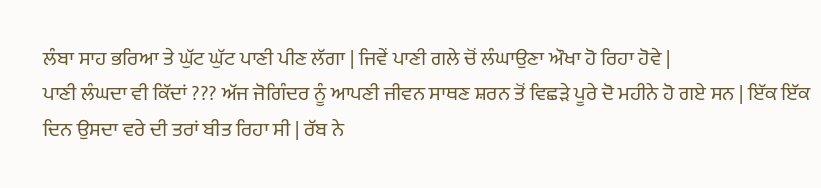ਲੰਬਾ ਸਾਹ ਭਰਿਆ ਤੇ ਘੁੱਟ ਘੁੱਟ ਪਾਣੀ ਪੀਣ ਲੱਗਾ | ਜਿਵੇਂ ਪਾਣੀ ਗਲੇ ਚੋਂ ਲੰਘਾਉਣਾ ਔਖਾ ਹੋ ਰਿਹਾ ਹੋਵੇ |
ਪਾਣੀ ਲੰਘਦਾ ਵੀ ਕਿੱਦਾਂ ??? ਅੱਜ ਜੋਗਿੰਦਰ ਨੂੰ ਆਪਣੀ ਜੀਵਨ ਸਾਥਣ ਸ਼ਰਨ ਤੋਂ ਵਿਛੜੇ ਪੂਰੇ ਦੋ ਮਹੀਨੇ ਹੋ ਗਏ ਸਨ | ਇੱਕ ਇੱਕ ਦਿਨ ਉਸਦਾ ਵਰੇ ਦੀ ਤਰਾਂ ਬੀਤ ਰਿਹਾ ਸੀ | ਰੱਬ ਨੇ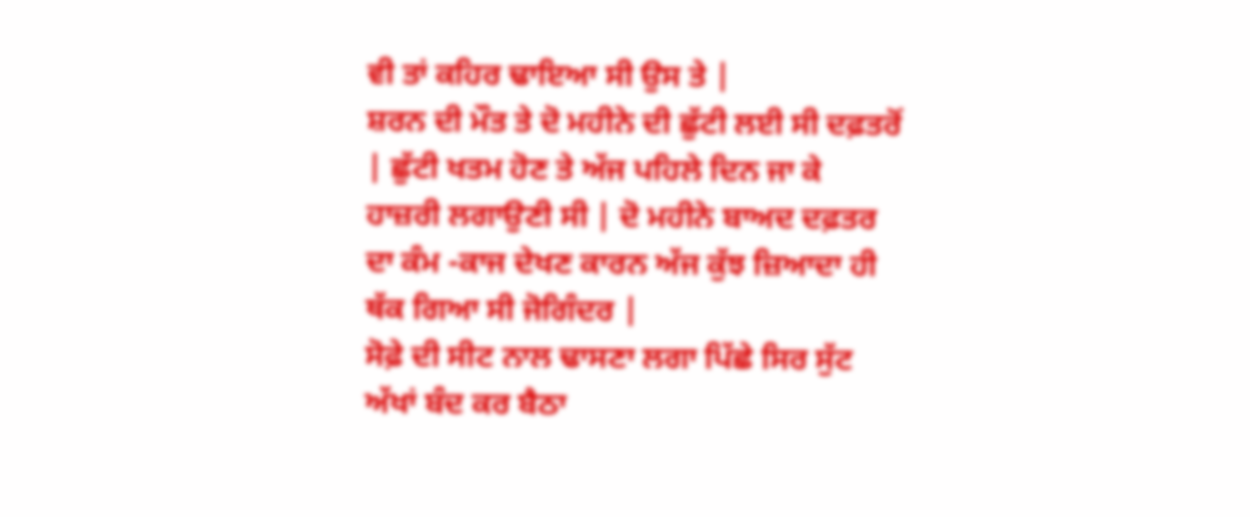ਵੀ ਤਾਂ ਕਹਿਰ ਢਾਇਆ ਸੀ ਉਸ ਤੇ |
ਸ਼ਰਨ ਦੀ ਮੌਤ ਤੇ ਦੋ ਮਹੀਨੇ ਦੀ ਛੁੱਟੀ ਲਈ ਸੀ ਦਫ਼ਤਰੋਂ | ਛੁੱਟੀ ਖਤਮ ਹੋਣ ਤੇ ਅੱਜ ਪਹਿਲੇ ਦਿਨ ਜਾ ਕੇ ਹਾਜ਼ਰੀ ਲਗਾਉਣੀ ਸੀ | ਦੋ ਮਹੀਨੇ ਬਾਅਦ ਦਫ਼ਤਰ ਦਾ ਕੰਮ -ਕਾਜ ਦੇਖਣ ਕਾਰਨ ਅੱਜ ਕੁੱਝ ਜ਼ਿਆਦਾ ਹੀ ਥੱਕ ਗਿਆ ਸੀ ਜੋਗਿੰਦਰ |
ਸੋਫ਼ੇ ਦੀ ਸੀਟ ਨਾਲ ਢਾਸਣਾ ਲਗਾ ਪਿੱਛੇ ਸਿਰ ਸੁੱਟ ਅੱਖਾਂ ਬੰਦ ਕਰ ਬੈਠਾ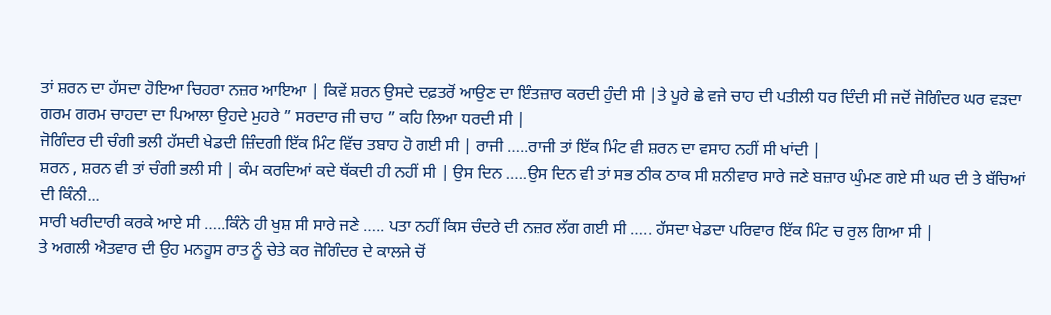ਤਾਂ ਸ਼ਰਨ ਦਾ ਹੱਸਦਾ ਹੋਇਆ ਚਿਹਰਾ ਨਜ਼ਰ ਆਇਆ | ਕਿਵੇਂ ਸ਼ਰਨ ਉਸਦੇ ਦਫ਼ਤਰੋਂ ਆਉਣ ਦਾ ਇੰਤਜ਼ਾਰ ਕਰਦੀ ਹੁੰਦੀ ਸੀ |ਤੇ ਪੂਰੇ ਛੇ ਵਜੇ ਚਾਹ ਦੀ ਪਤੀਲੀ ਧਰ ਦਿੰਦੀ ਸੀ ਜਦੋਂ ਜੋਗਿੰਦਰ ਘਰ ਵੜਦਾ ਗਰਮ ਗਰਮ ਚਾਹਦਾ ਦਾ ਪਿਆਲਾ ਉਹਦੇ ਮੁਹਰੇ ” ਸਰਦਾਰ ਜੀ ਚਾਹ ” ਕਹਿ ਲਿਆ ਧਰਦੀ ਸੀ |
ਜੋਗਿੰਦਰ ਦੀ ਚੰਗੀ ਭਲੀ ਹੱਸਦੀ ਖੇਡਦੀ ਜ਼ਿੰਦਗੀ ਇੱਕ ਮਿੰਟ ਵਿੱਚ ਤਬਾਹ ਹੋ ਗਈ ਸੀ | ਰਾਜੀ …..ਰਾਜੀ ਤਾਂ ਇੱਕ ਮਿੰਟ ਵੀ ਸ਼ਰਨ ਦਾ ਵਸਾਹ ਨਹੀਂ ਸੀ ਖਾਂਦੀ |
ਸ਼ਰਨ , ਸ਼ਰਨ ਵੀ ਤਾਂ ਚੰਗੀ ਭਲੀ ਸੀ | ਕੰਮ ਕਰਦਿਆਂ ਕਦੇ ਥੱਕਦੀ ਹੀ ਨਹੀਂ ਸੀ | ਉਸ ਦਿਨ …..ਉਸ ਦਿਨ ਵੀ ਤਾਂ ਸਭ ਠੀਕ ਠਾਕ ਸੀ ਸ਼ਨੀਵਾਰ ਸਾਰੇ ਜਣੇ ਬਜ਼ਾਰ ਘੁੰਮਣ ਗਏ ਸੀ ਘਰ ਦੀ ਤੇ ਬੱਚਿਆਂ ਦੀ ਕਿੰਨੀ...
ਸਾਰੀ ਖਰੀਦਾਰੀ ਕਰਕੇ ਆਏ ਸੀ …..ਕਿੰਨੇ ਹੀ ਖੁਸ਼ ਸੀ ਸਾਰੇ ਜਣੇ ….. ਪਤਾ ਨਹੀਂ ਕਿਸ ਚੰਦਰੇ ਦੀ ਨਜ਼ਰ ਲੱਗ ਗਈ ਸੀ ….. ਹੱਸਦਾ ਖੇਡਦਾ ਪਰਿਵਾਰ ਇੱਕ ਮਿੰਟ ਚ ਰੁਲ ਗਿਆ ਸੀ |
ਤੇ ਅਗਲੀ ਐਤਵਾਰ ਦੀ ਉਹ ਮਨਹੂਸ ਰਾਤ ਨੂੰ ਚੇਤੇ ਕਰ ਜੋਗਿੰਦਰ ਦੇ ਕਾਲਜੇ ਚੋਂ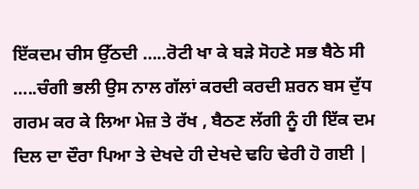ਇੱਕਦਮ ਚੀਸ ਉੱਠਦੀ …..ਰੋਟੀ ਖਾ ਕੇ ਬੜੇ ਸੋਹਣੇ ਸਭ ਬੈਠੇ ਸੀ …..ਚੰਗੀ ਭਲੀ ਉਸ ਨਾਲ ਗੱਲਾਂ ਕਰਦੀ ਕਰਦੀ ਸ਼ਰਨ ਬਸ ਦੁੱਧ ਗਰਮ ਕਰ ਕੇ ਲਿਆ ਮੇਜ਼ ਤੇ ਰੱਖ , ਬੈਠਣ ਲੱਗੀ ਨੂੰ ਹੀ ਇੱਕ ਦਮ ਦਿਲ ਦਾ ਦੌਰਾ ਪਿਆ ਤੇ ਦੇਖਦੇ ਹੀ ਦੇਖਦੇ ਢਹਿ ਢੇਰੀ ਹੋ ਗਈ |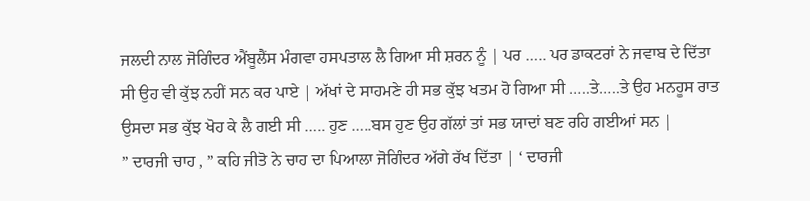ਜਲਦੀ ਨਾਲ ਜੋਗਿੰਦਰ ਐਂਬੂਲੈਂਸ ਮੰਗਵਾ ਹਸਪਤਾਲ ਲੈ ਗਿਆ ਸੀ ਸ਼ਰਨ ਨੂੰ | ਪਰ ….. ਪਰ ਡਾਕਟਰਾਂ ਨੇ ਜਵਾਬ ਦੇ ਦਿੱਤਾ ਸੀ ਉਹ ਵੀ ਕੁੱਝ ਨਹੀਂ ਸਨ ਕਰ ਪਾਏ | ਅੱਖਾਂ ਦੇ ਸਾਹਮਣੇ ਹੀ ਸਭ ਕੁੱਝ ਖਤਮ ਹੋ ਗਿਆ ਸੀ …..ਤੇ…..ਤੇ ਉਹ ਮਨਹੂਸ ਰਾਤ ਉਸਦਾ ਸਭ ਕੁੱਝ ਖੋਹ ਕੇ ਲੈ ਗਈ ਸੀ ….. ਹੁਣ …..ਬਸ ਹੁਣ ਉਹ ਗੱਲਾਂ ਤਾਂ ਸਭ ਯਾਦਾਂ ਬਣ ਰਹਿ ਗਈਆਂ ਸਨ |
” ਦਾਰਜੀ ਚਾਹ , ” ਕਹਿ ਜੀਤੋ ਨੇ ਚਾਹ ਦਾ ਪਿਆਲਾ ਜੋਗਿੰਦਰ ਅੱਗੇ ਰੱਖ ਦਿੱਤਾ | ‘ ਦਾਰਜੀ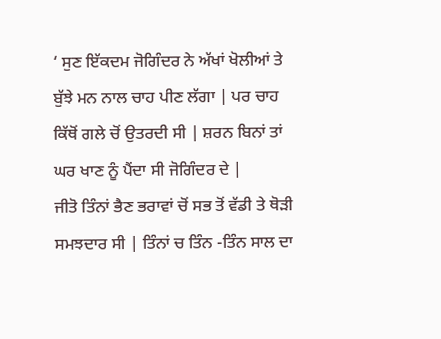‘ ਸੁਣ ਇੱਕਦਮ ਜੋਗਿੰਦਰ ਨੇ ਅੱਖਾਂ ਖੋਲੀਆਂ ਤੇ ਬੁੱਝੇ ਮਨ ਨਾਲ ਚਾਹ ਪੀਣ ਲੱਗਾ | ਪਰ ਚਾਹ ਕਿੱਥੋਂ ਗਲੇ ਚੋਂ ਉਤਰਦੀ ਸੀ | ਸ਼ਰਨ ਬਿਨਾਂ ਤਾਂ ਘਰ ਖਾਣ ਨੂੰ ਪੈਂਦਾ ਸੀ ਜੋਗਿੰਦਰ ਦੇ |
ਜੀਤੋ ਤਿੰਨਾਂ ਭੈਣ ਭਰਾਵਾਂ ਚੋਂ ਸਭ ਤੋਂ ਵੱਡੀ ਤੇ ਥੋੜੀ ਸਮਝਦਾਰ ਸੀ | ਤਿੰਨਾਂ ਚ ਤਿੰਨ -ਤਿੰਨ ਸਾਲ ਦਾ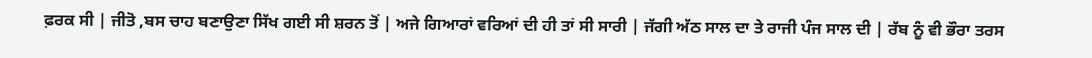ਫ਼ਰਕ ਸੀ | ਜੀਤੋ ,ਬਸ ਚਾਹ ਬਣਾਉਣਾ ਸਿੱਖ ਗਈ ਸੀ ਸ਼ਰਨ ਤੋਂ | ਅਜੇ ਗਿਆਰਾਂ ਵਰਿਆਂ ਦੀ ਹੀ ਤਾਂ ਸੀ ਸਾਰੀ | ਜੱਗੀ ਅੱਠ ਸਾਲ ਦਾ ਤੇ ਰਾਜੀ ਪੰਜ ਸਾਲ ਦੀ | ਰੱਬ ਨੂੰ ਵੀ ਭੌਰਾ ਤਰਸ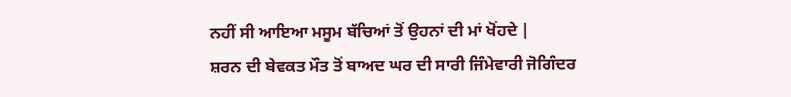ਨਹੀਂ ਸੀ ਆਇਆ ਮਸੂਮ ਬੱਚਿਆਂ ਤੋਂ ਉਹਨਾਂ ਦੀ ਮਾਂ ਖੋਂਹਦੇ |
ਸ਼ਰਨ ਦੀ ਬੇਵਕਤ ਮੌਤ ਤੋਂ ਬਾਅਦ ਘਰ ਦੀ ਸਾਰੀ ਜਿੰਮੇਵਾਰੀ ਜੋਗਿੰਦਰ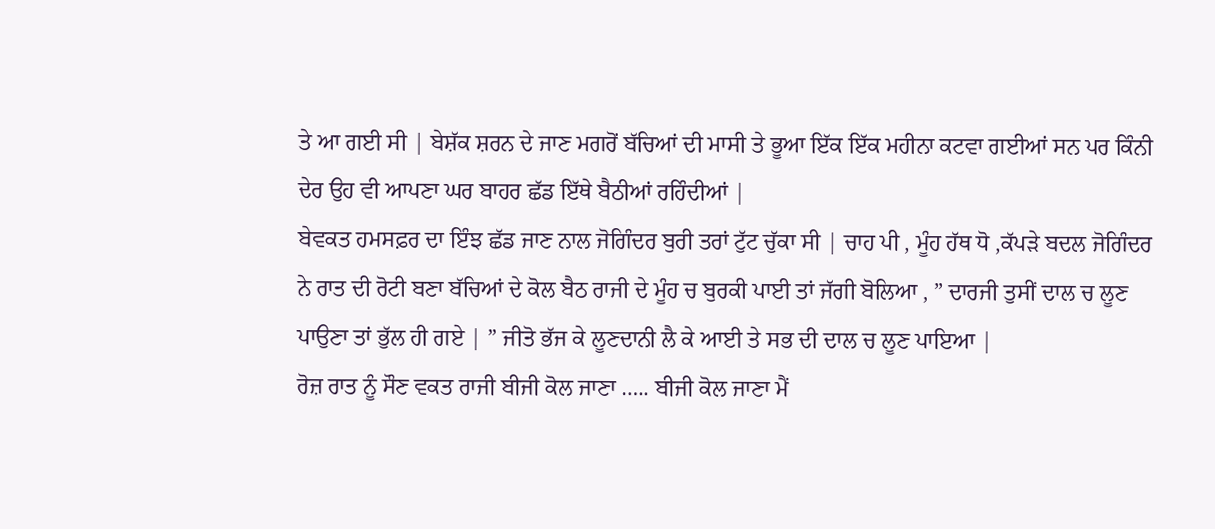ਤੇ ਆ ਗਈ ਸੀ | ਬੇਸ਼ੱਕ ਸ਼ਰਨ ਦੇ ਜਾਣ ਮਗਰੋਂ ਬੱਚਿਆਂ ਦੀ ਮਾਸੀ ਤੇ ਭੂਆ ਇੱਕ ਇੱਕ ਮਹੀਨਾ ਕਟਵਾ ਗਈਆਂ ਸਨ ਪਰ ਕਿੰਨੀ ਦੇਰ ਉਹ ਵੀ ਆਪਣਾ ਘਰ ਬਾਹਰ ਛੱਡ ਇੱਥੇ ਬੈਠੀਆਂ ਰਹਿੰਦੀਆਂ |
ਬੇਵਕਤ ਹਮਸਫ਼ਰ ਦਾ ਇੰਝ ਛੱਡ ਜਾਣ ਨਾਲ ਜੋਗਿੰਦਰ ਬੁਰੀ ਤਰਾਂ ਟੁੱਟ ਚੁੱਕਾ ਸੀ | ਚਾਹ ਪੀ , ਮੂੰਹ ਹੱਥ ਧੋ ,ਕੱਪੜੇ ਬਦਲ ਜੋਗਿੰਦਰ ਨੇ ਰਾਤ ਦੀ ਰੋਟੀ ਬਣਾ ਬੱਚਿਆਂ ਦੇ ਕੋਲ ਬੈਠ ਰਾਜੀ ਦੇ ਮੂੰਹ ਚ ਬੁਰਕੀ ਪਾਈ ਤਾਂ ਜੱਗੀ ਬੋਲਿਆ , ” ਦਾਰਜੀ ਤੁਸੀਂ ਦਾਲ ਚ ਲੂਣ ਪਾਉਣਾ ਤਾਂ ਭੁੱਲ ਹੀ ਗਏ | ” ਜੀਤੋ ਭੱਜ ਕੇ ਲੂਣਦਾਨੀ ਲੈ ਕੇ ਆਈ ਤੇ ਸਭ ਦੀ ਦਾਲ ਚ ਲੂਣ ਪਾਇਆ |
ਰੋਜ਼ ਰਾਤ ਨੂੰ ਸੌਣ ਵਕਤ ਰਾਜੀ ਬੀਜੀ ਕੋਲ ਜਾਣਾ ….. ਬੀਜੀ ਕੋਲ ਜਾਣਾ ਮੈਂ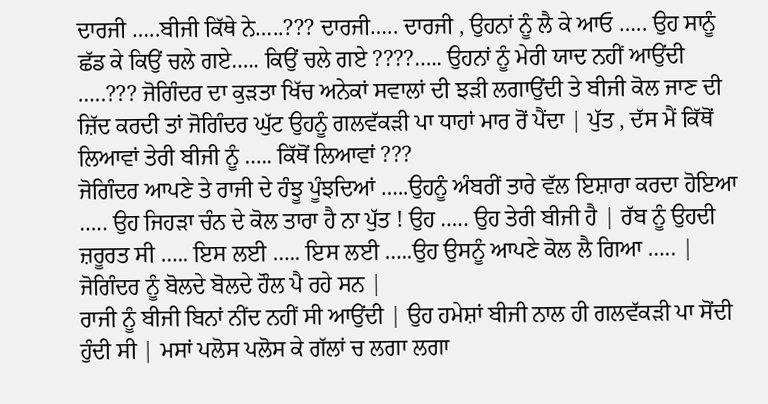ਦਾਰਜੀ …..ਬੀਜੀ ਕਿੱਥੇ ਨੇ…..??? ਦਾਰਜੀ….. ਦਾਰਜੀ , ਉਹਨਾਂ ਨੂੰ ਲੈ ਕੇ ਆਓ ….. ਉਹ ਸਾਨੂੰ ਛੱਡ ਕੇ ਕਿਉਂ ਚਲੇ ਗਏ….. ਕਿਉਂ ਚਲੇ ਗਏ ????….. ਉਹਨਾਂ ਨੂੰ ਮੇਰੀ ਯਾਦ ਨਹੀਂ ਆਉਂਦੀ …..??? ਜੋਗਿੰਦਰ ਦਾ ਕੁੜਤਾ ਖਿੱਚ ਅਨੇਕਾਂ ਸਵਾਲਾਂ ਦੀ ਝੜੀ ਲਗਾਉਂਦੀ ਤੇ ਬੀਜੀ ਕੋਲ ਜਾਣ ਦੀ ਜ਼ਿੱਦ ਕਰਦੀ ਤਾਂ ਜੋਗਿੰਦਰ ਘੁੱਟ ਉਹਨੂੰ ਗਲਵੱਕੜੀ ਪਾ ਧਾਹਾਂ ਮਾਰ ਰੋਂ ਪੈਂਦਾ | ਪੁੱਤ , ਦੱਸ ਮੈਂ ਕਿੱਥੋਂ ਲਿਆਵਾਂ ਤੇਰੀ ਬੀਜੀ ਨੂੰ ….. ਕਿੱਥੋਂ ਲਿਆਵਾਂ ???
ਜੋਗਿੰਦਰ ਆਪਣੇ ਤੇ ਰਾਜੀ ਦੇ ਹੰਝੂ ਪੂੰਝਦਿਆਂ …..ਉਹਨੂੰ ਅੰਬਰੀਂ ਤਾਰੇ ਵੱਲ ਇਸ਼ਾਰਾ ਕਰਦਾ ਹੋਇਆ ….. ਉਹ ਜਿਹੜਾ ਚੰਨ ਦੇ ਕੋਲ ਤਾਰਾ ਹੈ ਨਾ ਪੁੱਤ ! ਉਹ ….. ਉਹ ਤੇਰੀ ਬੀਜੀ ਹੈ | ਰੱਬ ਨੂੰ ਉਹਦੀ ਜ਼ਰੂਰਤ ਸੀ ….. ਇਸ ਲਈ ….. ਇਸ ਲਈ …..ਉਹ ਉਸਨੂੰ ਆਪਣੇ ਕੋਲ ਲੈ ਗਿਆ ….. | ਜੋਗਿੰਦਰ ਨੂੰ ਬੋਲਦੇ ਬੋਲਦੇ ਹੌਲ ਪੈ ਰਹੇ ਸਨ |
ਰਾਜੀ ਨੂੰ ਬੀਜੀ ਬਿਨਾਂ ਨੀਂਦ ਨਹੀਂ ਸੀ ਆਉਂਦੀ | ਉਹ ਹਮੇਸ਼ਾਂ ਬੀਜੀ ਨਾਲ ਹੀ ਗਲਵੱਕੜੀ ਪਾ ਸੋਂਦੀ ਹੁੰਦੀ ਸੀ | ਮਸਾਂ ਪਲੋਸ ਪਲੋਸ ਕੇ ਗੱਲਾਂ ਚ ਲਗਾ ਲਗਾ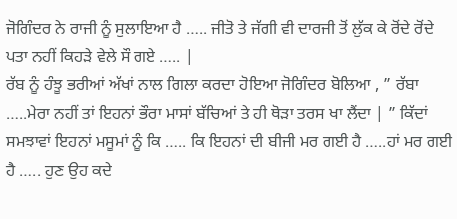ਜੋਗਿੰਦਰ ਨੇ ਰਾਜੀ ਨੂੰ ਸੁਲਾਇਆ ਹੈ ….. ਜੀਤੋ ਤੇ ਜੱਗੀ ਵੀ ਦਾਰਜੀ ਤੋਂ ਲੁੱਕ ਕੇ ਰੋਂਦੇ ਰੋਂਦੇ ਪਤਾ ਨਹੀਂ ਕਿਹੜੇ ਵੇਲੇ ਸੌ ਗਏ ….. |
ਰੱਬ ਨੂੰ ਹੰਝੂ ਭਰੀਆਂ ਅੱਖਾਂ ਨਾਲ ਗਿਲਾ ਕਰਦਾ ਹੋਇਆ ਜੋਗਿੰਦਰ ਬੋਲਿਆ , ” ਰੱਬਾ …..ਮੇਰਾ ਨਹੀਂ ਤਾਂ ਇਹਨਾਂ ਭੌਰਾ ਮਾਸਾਂ ਬੱਚਿਆਂ ਤੇ ਹੀ ਥੋੜਾ ਤਰਸ ਖਾ ਲੈਂਦਾ | ” ਕਿੱਦਾਂ ਸਮਝਾਵਾਂ ਇਹਨਾਂ ਮਸੂਮਾਂ ਨੂੰ ਕਿ ….. ਕਿ ਇਹਨਾਂ ਦੀ ਬੀਜੀ ਮਰ ਗਈ ਹੈ …..ਹਾਂ ਮਰ ਗਈ ਹੈ ….. ਹੁਣ ਉਹ ਕਦੇ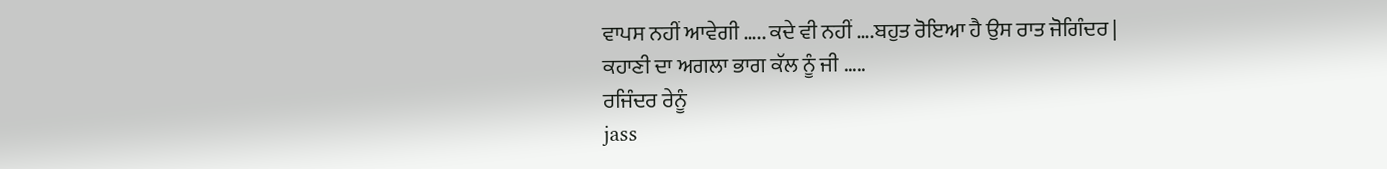ਵਾਪਸ ਨਹੀਂ ਆਵੇਗੀ ….. ਕਦੇ ਵੀ ਨਹੀਂ ….ਬਹੁਤ ਰੋਇਆ ਹੈ ਉਸ ਰਾਤ ਜੋਗਿੰਦਰ |
ਕਹਾਣੀ ਦਾ ਅਗਲਾ ਭਾਗ ਕੱਲ ਨੂੰ ਜੀ …..
ਰਜਿੰਦਰ ਰੇਨੂੰ
jass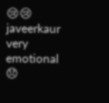😢😢
javeerkaur
very emotional 😞